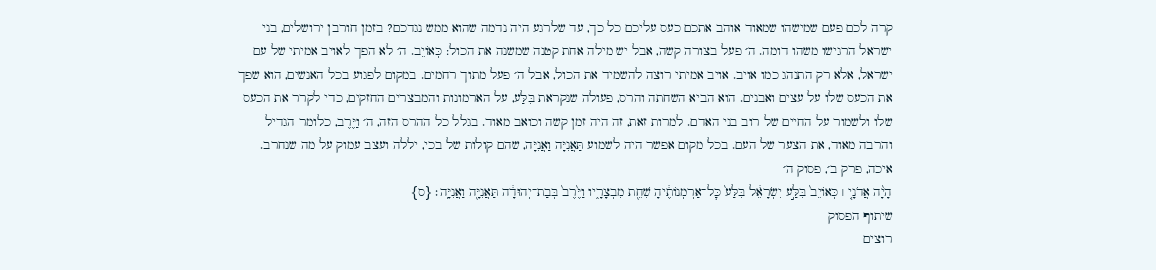קרה לכם פעם שמישהו שמאוד אוהב אתכם כעס עליכם כל כך, עד שלרגע היה נדמה שהוא ממש נגדכם? בזמן חורבן ירושלים, בני ישראל הרגישו משהו דומה. ה׳ פעל בצורה קשה, אבל יש מילה אחת קטנה שמשנה את הכול: כְּאוֹיֵב. ה׳ לא הפך לאויב אמיתי של עם ישראל, אלא רק התנהג כמו אויב. אויב אמיתי רוצה להשמיד את הכול, אבל ה׳ פעל מתוך רחמים. במקום לפגוע בכל האנשים, הוא שפך את הכעס שלו על עצים ואבנים. הוא הביא השחתה והרס, פעולה שנקראת בִּלַּע, על הארמונות והמבצרים החזקים, כדי לקרר את הכעס שלו ולשמור על החיים של רוב בני האדם. למרות זאת, זה היה זמן קשה וכואב מאוד. בגלל כל ההרס הזה, ה׳ וַיֶּרֶב, כלומר הגדיל והרבה מאוד, את הצער של העם. בכל מקום אפשר היה לשמוע תַּאֲנִיָּה וַאֲנִיָּה, שהם קולות של בכי, יללה ועצב עמוק על מה שנחרב.
איכה, פרק ב׳, פסוק ה׳
הָיָ֨ה אֲדֹנָ֤י ׀ כְּאוֹיֵב֙ בִּלַּ֣ע יִשְׂרָאֵ֔ל בִּלַּע֙ כׇּל־אַרְמְנוֹתֶ֔יהָ שִׁחֵ֖ת מִבְצָרָ֑יו וַיֶּ֙רֶב֙ בְּבַת־יְהוּדָ֔ה תַּאֲנִיָּ֖ה וַאֲנִיָּֽה׃ {ס}
שיתוף הפסוק
רוצים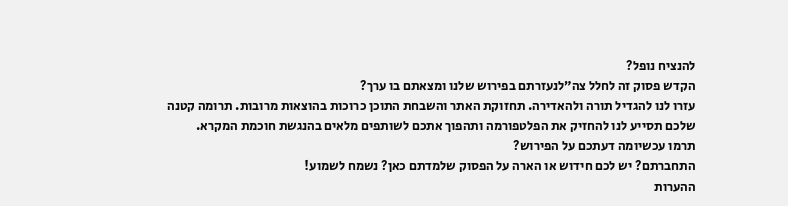להנציח נופל?
הקדש פסוק זה לחלל צה״לנעזרתם בפירוש שלנו ומצאתם בו ערך?
עזרו לנו להגדיל תורה ולהאדירה. תחזוקת האתר והשבחת התוכן כרוכות בהוצאות מרובות. תרומה קטנה שלכם תסייע לנו להחזיק את הפלטפורמה ותהפוך אתכם לשותפים מלאים בהנגשת חוכמת המקרא.
תרמו עכשיומה דעתכם על הפירוש?
התחברתם? יש לכם חידוש או הארה על הפסוק שלמדתם כאן? נשמח לשמוע!
ההערות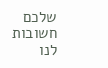שלכם חשובות לנו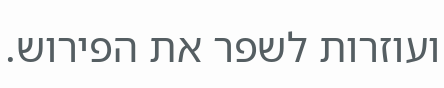ועוזרות לשפר את הפירוש.